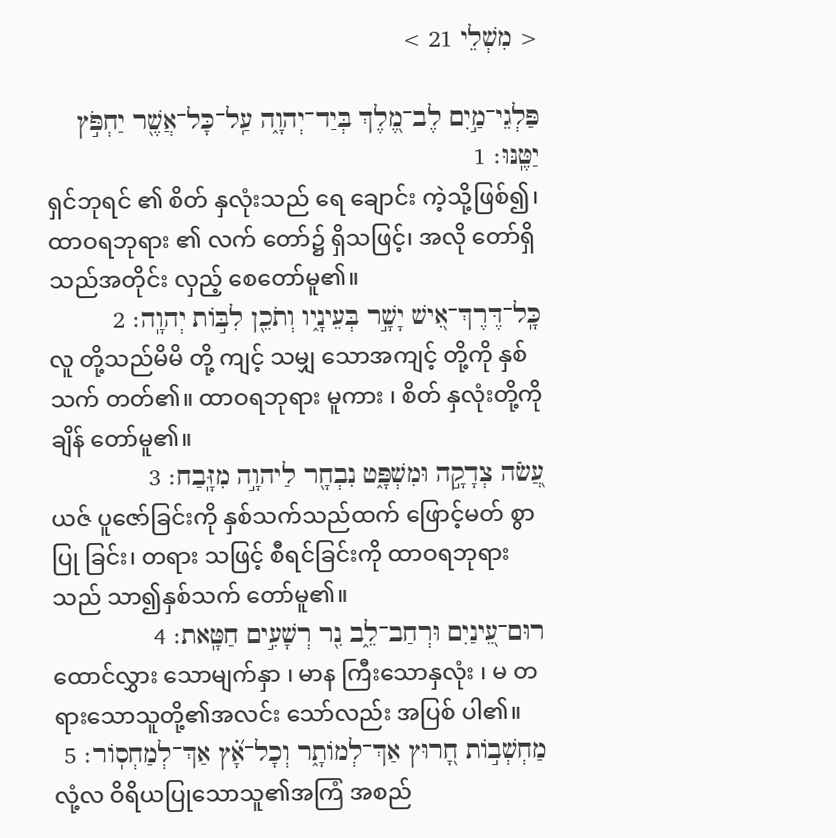< מִשְׁלֵי 21 >

פַּלְגֵי־מַ֣יִם לֶב־מֶ֭לֶךְ בְּיַד־יְהוָ֑ה עַֽל־כָּל־אֲשֶׁ֖ר יַחְפֹּ֣ץ יַטֶּֽנּוּ׃ 1
ရှင်ဘုရင် ၏ စိတ် နှလုံးသည် ရေ ချောင်း ကဲ့သို့ဖြစ်၍၊ ထာဝရဘုရား ၏ လက် တော်၌ ရှိသဖြင့်၊ အလို တော်ရှိသည်အတိုင်း လှည့် စေတော်မူ၏။
כָּֽל־דֶּרֶךְ־אִ֭ישׁ יָשָׁ֣ר בְּעֵינָ֑יו וְתֹכֵ֖ן לִבּ֣וֹת יְהוָֽה׃ 2
လူ တို့သည်မိမိ တို့ ကျင့် သမျှ သောအကျင့် တို့ကို နှစ်သက် တတ်၏။ ထာဝရဘုရား မူကား ၊ စိတ် နှလုံးတို့ကို ချိန် တော်မူ၏။
עֲ֭שֹׂה צְדָקָ֣ה וּמִשְׁפָּ֑ט נִבְחָ֖ר לַיהוָ֣ה מִזָּֽבַח׃ 3
ယဇ် ပူဇော်ခြင်းကို နှစ်သက်သည်ထက် ဖြောင့်မတ် စွာပြု ခြင်း၊ တရား သဖြင့် စီရင်ခြင်းကို ထာဝရဘုရား သည် သာ၍နှစ်သက် တော်မူ၏။
רוּם־עֵ֭ינַיִם וּרְחַב־לֵ֑ב נִ֖ר רְשָׁעִ֣ים חַטָּֽאת׃ 4
ထောင်လွှား သောမျက်နှာ ၊ မာန ကြီးသောနှလုံး ၊ မ တရားသောသူတို့၏အလင်း သော်လည်း အပြစ် ပါ၏။
מַחְשְׁב֣וֹת חָ֭רוּץ אַךְ־לְמוֹתָ֑ר וְכָל־אָ֝֗ץ אַךְ־לְמַחְסֽוֹר׃ 5
လုံ့လ ဝိရိယပြုသောသူ၏အကြံ အစည်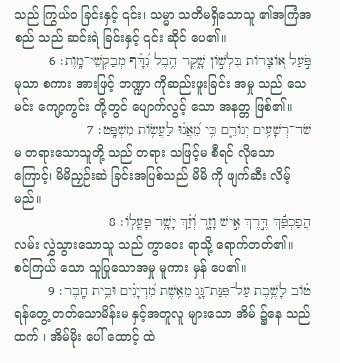သည် ကြွယ်ဝ ခြင်းနှင့် ၎င်း၊ သမ္မာ သတိမရှိသောသူ ၏အကြံအစည် သည် ဆင်းရဲ ခြင်းနှင့် ၎င်း ဆိုင် ပေ၏။
פֹּ֣עַל א֭וֹצָרוֹת בִּלְשׁ֣וֹן שָׁ֑קֶר הֶ֥בֶל נִ֝דָּ֗ף מְבַקְשֵׁי־מָֽוֶת׃ 6
မုသာ စကား အားဖြင့် ဘဏ္ဍာ ကိုဆည်းဖူးခြင်း အမှု သည် သေမင်း ကျော့ကွင်း တို့တွင် ပျောက်လွင့် သော အနတ္တ ဖြစ်၏။
שֹׁד־רְשָׁעִ֥ים יְגוֹרֵ֑ם כִּ֥י מֵ֝אֲנ֗וּ לַעֲשׂ֥וֹת מִשְׁפָּֽט׃ 7
မ တရားသောသူတို့ သည် တရား သဖြင့်မ စီရင် လိုသောကြောင့်၊ မိမိညှဉ်းဆဲ ခြင်းအပြစ်သည် မိမိ ကို ဖျက်ဆီး လိမ့်မည်။
הֲפַכְפַּ֬ךְ דֶּ֣רֶךְ אִ֣ישׁ וָזָ֑ר וְ֝זַ֗ךְ יָשָׁ֥ר פָּעֳלֽוֹ׃ 8
လမ်း လွှဲသွားသောသူ သည် ကွာဝေး ရာသို့ ရောက်တတ်၏။ စင်ကြယ် သော သူပြုသောအမှု မူကား မှန် ပေ၏။
ט֗וֹב לָשֶׁ֥בֶת עַל־פִּנַּת־גָּ֑ג מֵאֵ֥שֶׁת מִ֝דְיָנִ֗ים וּבֵ֥ית חָֽבֶר׃ 9
ရန်တွေ့ တတ်သောမိန်းမ နှင့်အတူလူ များသော အိမ် ၌နေ သည်ထက် ၊ အိမ်မိုး ပေါ် ထောင့် ထဲ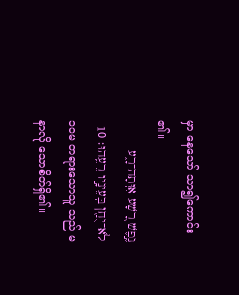မှာ နေသော် သာ၍ကောင်း ၏။
נֶ֣פֶשׁ רָ֭שָׁע אִוְּתָה־רָ֑ע לֹא־יֻחַ֖ן בְּעֵינָ֣יו רֵעֵֽהוּ׃ 10
၁၀မ တရားသောသူ သည် မနာလို သောစိတ်ရှိ၏။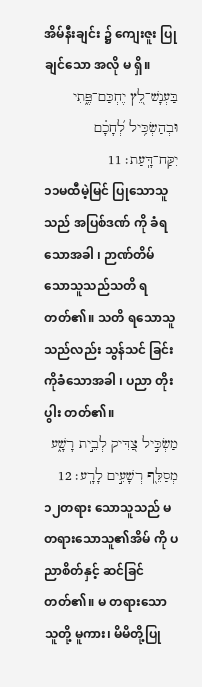အိမ်နီးချင်း ၌ ကျေးဇူး ပြုချင်သော အလို မ ရှိ။
בַּעְנָשׁ־לֵ֭ץ יֶחְכַּם־פֶּ֑תִי וּבְהַשְׂכִּ֥יל לְ֝חָכָ֗ם יִקַּח־דָּֽעַת׃ 11
၁၁မထီမဲ့မြင် ပြုသောသူသည် အပြစ်ဒဏ် ကို ခံရသောအခါ ၊ ဉာဏ်တိမ် သောသူသည်သတိ ရတတ်၏။ သတိ ရသောသူသည်လည်း သွန်သင် ခြင်းကိုခံသောအခါ ၊ ပညာ တိုးပွါး တတ်၏။
מַשְׂכִּ֣יל צַ֭דִּיק לְבֵ֣ית רָשָׁ֑ע מְסַלֵּ֖ף רְשָׁעִ֣ים לָרָֽע׃ 12
၁၂တရား သောသူသည် မ တရားသောသူ၏အိမ် ကို ပညာစိတ်နှင့် ဆင်ခြင်တတ်၏။ မ တရားသောသူတို့ မူကား၊ မိမိတို့ပြု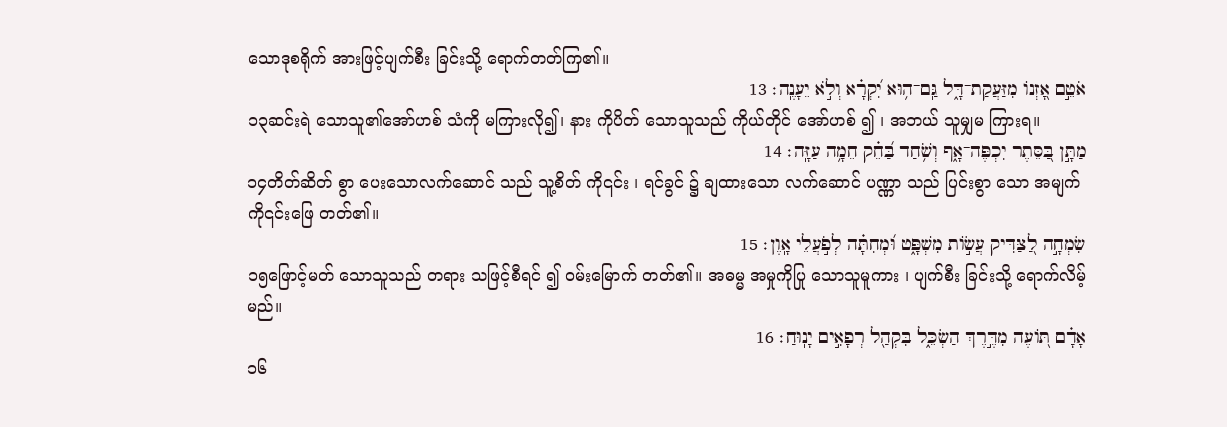သောဒုစရိုက် အားဖြင့်ပျက်စီး ခြင်းသို့ ရောက်တတ်ကြ၏။
אֹטֵ֣ם אָ֭זְנוֹ מִזַּעֲקַת־דָּ֑ל גַּֽם־ה֥וּא יִ֝קְרָ֗א וְלֹ֣א יֵעָנֶֽה׃ 13
၁၃ဆင်းရဲ သောသူ၏အော်ဟစ် သံကို မကြားလို၍၊ နား ကိုပိတ် သောသူသည် ကိုယ်တိုင် အော်ဟစ် ၍ ၊ အဘယ် သူမျှမ ကြားရ။
מַתָּ֣ן בַּ֭סֵּתֶר יִכְפֶּה־אָ֑ף וְשֹׁ֥חַד בַּ֝חֵ֗ק חֵמָ֥ה עַזָּֽה׃ 14
၁၄တိတ်ဆိတ် စွာ ပေးသောလက်ဆောင် သည် သူ့စိတ် ကို၎င်း ၊ ရင်ခွင် ၌ ချထားသော လက်ဆောင် ပဏ္ဏာ သည် ပြင်းစွာ သော အမျက် ကို၎င်းဖြေ တတ်၏။
שִׂמְחָ֣ה לַ֭צַּדִּיק עֲשׂ֣וֹת מִשְׁפָּ֑ט וּ֝מְחִתָּ֗ה לְפֹ֣עֲלֵי אָֽוֶן׃ 15
၁၅ဖြောင့်မတ် သောသူသည် တရား သဖြင့်စီရင် ၍ ဝမ်းမြောက် တတ်၏။ အဓမ္မ အမှုကိုပြု သောသူမူကား ၊ ပျက်စီး ခြင်းသို့ ရောက်လိမ့်မည်။
אָדָ֗ם תּ֭וֹעֶה מִדֶּ֣רֶךְ הַשְׂכֵּ֑ל בִּקְהַ֖ל רְפָאִ֣ים יָנֽוּחַ׃ 16
၁၆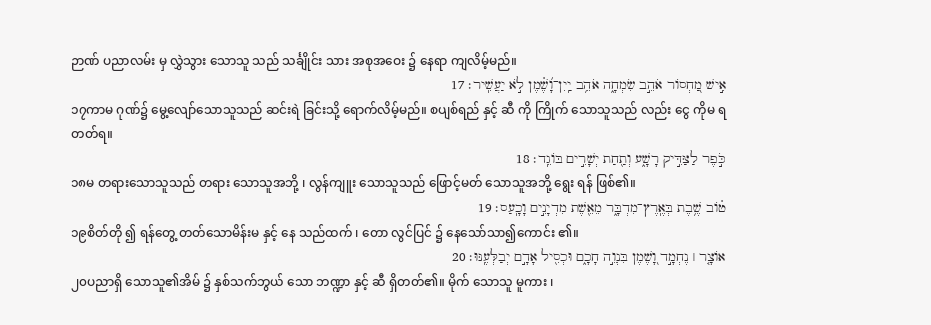ဉာဏ် ပညာလမ်း မှ လွှဲသွား သောသူ သည် သင်္ချိုင်း သား အစုအဝေး ၌ နေရာ ကျလိမ့်မည်။
אִ֣ישׁ מַ֭חְסוֹר אֹהֵ֣ב שִׂמְחָ֑ה אֹהֵ֥ב יַֽיִן־וָ֝שֶׁ֗מֶן לֹ֣א יַעֲשִֽׁיר׃ 17
၁၇ကာမ ဂုဏ်၌ မွေ့လျော်သောသူသည် ဆင်းရဲ ခြင်းသို့ ရောက်လိမ့်မည်။ စပျစ်ရည် နှင့် ဆီ ကို ကြိုက် သောသူသည် လည်း ငွေ ကိုမ ရတတ်ရ။
כֹּ֣פֶר לַצַּדִּ֣יק רָשָׁ֑ע וְתַ֖חַת יְשָׁרִ֣ים בּוֹגֵֽד׃ 18
၁၈မ တရားသောသူသည် တရား သောသူအဘို့ ၊ လွန်ကျူး သောသူသည် ဖြောင့်မတ် သောသူအဘို့ ရွေး ရန် ဖြစ်၏။
ט֗וֹב שֶׁ֥בֶת בְּאֶֽרֶץ־מִדְבָּ֑ר מֵאֵ֖שֶׁת מִדְיָנִ֣ים וָכָֽעַס׃ 19
၁၉စိတ်တို ၍ ရန်တွေ့ တတ်သောမိန်းမ နှင့် နေ သည်ထက် ၊ တော လွင်ပြင် ၌ နေသော်သာ၍ကောင်း ၏။
אוֹצָ֤ר ׀ נֶחְמָ֣ד וָ֭שֶׁמֶן בִּנְוֵ֣ה חָכָ֑ם וּכְסִ֖יל אָדָ֣ם יְבַלְּעֶֽנּוּ׃ 20
၂၀ပညာရှိ သောသူ၏အိမ် ၌ နှစ်သက်ဘွယ် သော ဘဏ္ဍာ နှင့် ဆီ ရှိတတ်၏။ မိုက် သောသူ မူကား ၊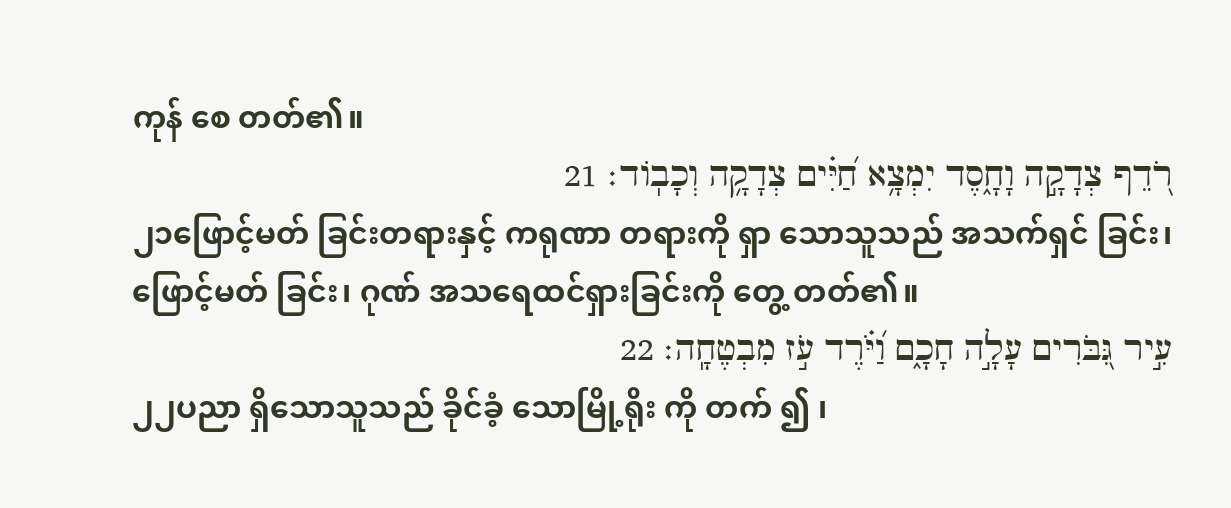ကုန် စေ တတ်၏။
רֹ֭דֵף צְדָקָ֣ה וָחָ֑סֶד יִמְצָ֥א חַ֝יִּ֗ים צְדָקָ֥ה וְכָבֽוֹד׃ 21
၂၁ဖြောင့်မတ် ခြင်းတရားနှင့် ကရုဏာ တရားကို ရှာ သောသူသည် အသက်ရှင် ခြင်း၊ ဖြောင့်မတ် ခြင်း၊ ဂုဏ် အသရေထင်ရှားခြင်းကို တွေ့ တတ်၏။
עִ֣יר גִּ֭בֹּרִים עָלָ֣ה חָכָ֑ם וַ֝יֹּ֗רֶד עֹ֣ז מִבְטֶחָֽה׃ 22
၂၂ပညာ ရှိသောသူသည် ခိုင်ခံ့ သောမြို့ရိုး ကို တက် ၍ ၊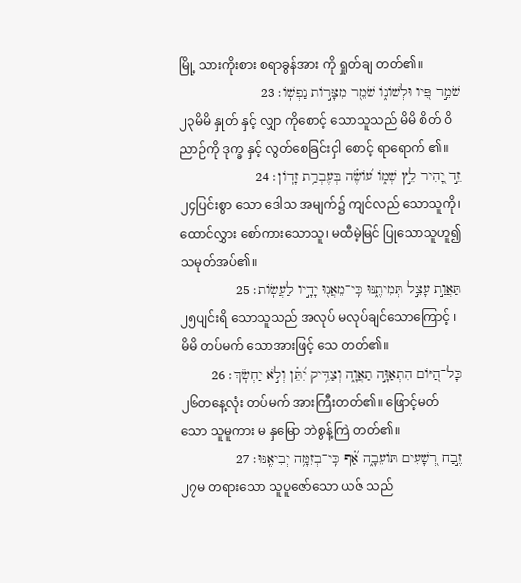မြို့ သားကိုးစား စရာခွန်အား ကို ရှုတ်ချ တတ်၏။
שֹׁמֵ֣ר פִּ֭יו וּלְשׁוֹנ֑וֹ שֹׁמֵ֖ר מִצָּר֣וֹת נַפְשֽׁוֹ׃ 23
၂၃မိမိ နှုတ် နှင့် လျှာ ကိုစောင့် သောသူသည် မိမိ စိတ် ဝိညာဉ်ကို ဒုက္ခ နှင့် လွတ်စေခြင်းငှါ စောင့် ရာရောက် ၏။
זֵ֣ד יָ֭הִיר לֵ֣ץ שְׁמ֑וֹ ע֝וֹשֶׂ֗ה בְּעֶבְרַ֥ת זָדֽוֹן׃ 24
၂၄ပြင်းစွာ သော ဒေါသ အမျက်၌ ကျင်လည် သောသူကို၊ ထောင်လွှား စော်ကားသောသူ၊ မထီမဲ့မြင် ပြုသောသူဟူ၍ သမုတ်အပ်၏။
תַּאֲוַ֣ת עָצֵ֣ל תְּמִיתֶ֑נּוּ כִּֽי־מֵאֲנ֖וּ יָדָ֣יו לַעֲשֽׂוֹת׃ 25
၂၅ပျင်းရိ သောသူသည် အလုပ် မလုပ်ချင်သောကြောင့် ၊ မိမိ တပ်မက် သောအားဖြင့် သေ တတ်၏။
כָּל־הַ֭יּוֹם הִתְאַוָּ֣ה תַאֲוָ֑ה וְצַדִּ֥יק יִ֝תֵּ֗ן וְלֹ֣א יַחְשֹֽׂךְ׃ 26
၂၆တနေ့လုံး တပ်မက် အားကြီးတတ်၏။ ဖြောင့်မတ် သော သူမူကား မ နှမြော ဘဲစွန့်ကြဲ တတ်၏။
זֶ֣בַח רְ֭שָׁעִים תּוֹעֵבָ֑ה אַ֝֗ף כִּֽי־בְזִמָּ֥ה יְבִיאֶֽנּוּ׃ 27
၂၇မ တရားသော သူပူဇော်သော ယဇ် သည်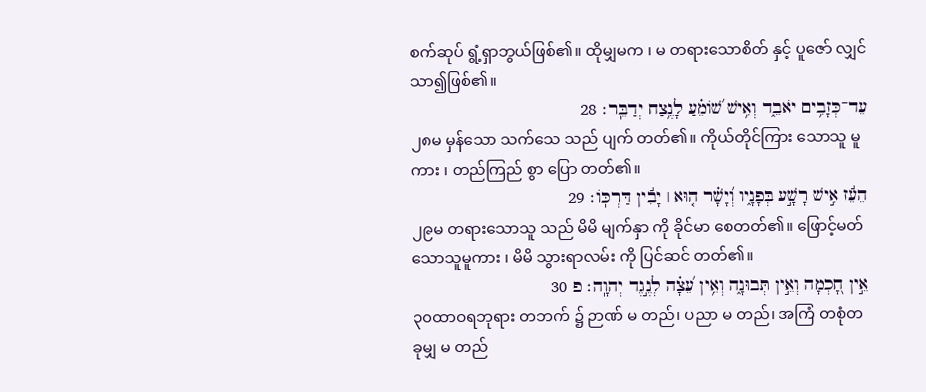စက်ဆုပ် ရွံ့ရှာဘွယ်ဖြစ်၏။ ထိုမျှမက ၊ မ တရားသောစိတ် နှင့် ပူဇော် လျှင် သာ၍ဖြစ်၏။
עֵד־כְּזָבִ֥ים יֹאבֵ֑ד וְאִ֥ישׁ שׁ֝וֹמֵ֗עַ לָנֶ֥צַח יְדַבֵּֽר׃ 28
၂၈မ မှန်သော သက်သေ သည် ပျက် တတ်၏။ ကိုယ်တိုင်ကြား သောသူ မူကား ၊ တည်ကြည် စွာ ပြော တတ်၏။
הֵעֵ֬ז אִ֣ישׁ רָשָׁ֣ע בְּפָנָ֑יו וְ֝יָשָׁ֗ר ה֤וּא ׀ יָבִ֬ין דַּרְכּֽוֹ׃ 29
၂၉မ တရားသောသူ သည် မိမိ မျက်နှာ ကို ခိုင်မာ စေတတ်၏။ ဖြောင့်မတ် သောသူမူကား ၊ မိမိ သွားရာလမ်း ကို ပြင်ဆင် တတ်၏။
אֵ֣ין חָ֭כְמָה וְאֵ֣ין תְּבוּנָ֑ה וְאֵ֥ין עֵ֝צָ֗ה לְנֶ֣גֶד יְהוָֽה׃ פ 30
၃၀ထာဝရဘုရား တဘက် ၌ ဉာဏ် မ တည်၊ ပညာ မ တည်၊ အကြံ တစုံတခုမျှ မ တည်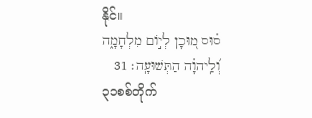နိုင်။
ס֗וּס מ֭וּכָן לְי֣וֹם מִלְחָמָ֑ה וְ֝לַֽיהוָ֗ה הַתְּשׁוּעָֽה׃ 31
၃၁စစ်တိုက်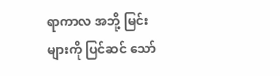ရာကာလ အဘို့ မြင်း များကို ပြင်ဆင် သော်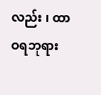လည်း ၊ ထာဝရဘုရား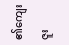၏ကျေးဇူး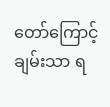တော်ကြောင့် ချမ်းသာ ရ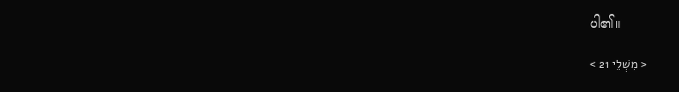ပါ၏။

< מִשְׁלֵי 21 >